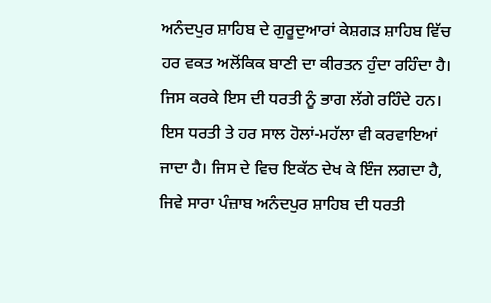ਅਨੰਦਪੁਰ ਸ਼ਾਹਿਬ ਦੇ ਗੁਰੂਦੁਆਰਾਂ ਕੇਸ਼ਗੜ ਸ਼ਾਹਿਬ ਵਿੱਚ ਹਰ ਵਕਤ ਅਲੋਂਕਿਕ ਬਾਣੀ ਦਾ ਕੀਰਤਨ ਹੁੰਦਾ ਰਹਿੰਦਾ ਹੈ। ਜਿਸ ਕਰਕੇ ਇਸ ਦੀ ਧਰਤੀ ਨੂੰ ਭਾਗ ਲੱਗੇ ਰਹਿੰਦੇ ਹਨ। ਇਸ ਧਰਤੀ ਤੇ ਹਰ ਸਾਲ ਹੋਲਾਂ-ਮਹੱਲਾ ਵੀ ਕਰਵਾਇਆਂ ਜਾਦਾ ਹੈ। ਜਿਸ ਦੇ ਵਿਚ ਇਕੱਠ ਦੇਖ ਕੇ ਇੰਜ ਲਗਦਾ ਹੈ, ਜਿਵੇ ਸਾਰਾ ਪੰਜ਼ਾਬ ਅਨੰਦਪੁਰ ਸ਼ਾਹਿਬ ਦੀ ਧਰਤੀ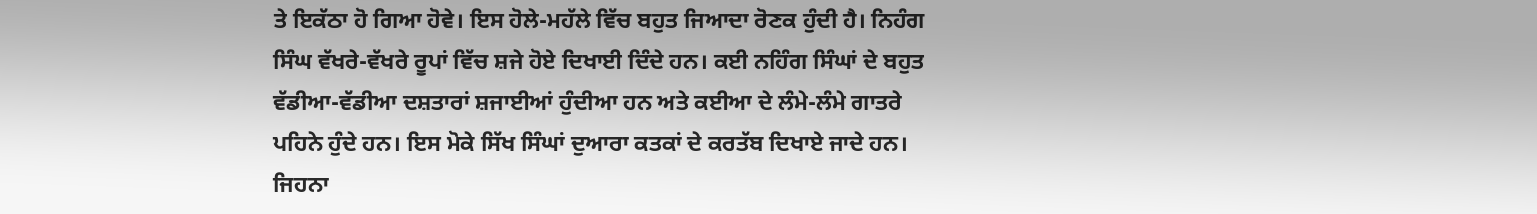ਤੇ ਇਕੱਠਾ ਹੋ ਗਿਆ ਹੋਵੇ। ਇਸ ਹੋਲੇ-ਮਹੱਲੇ ਵਿੱਚ ਬਹੁਤ ਜਿਆਦਾ ਰੋਣਕ ਹੁੰਦੀ ਹੈ। ਨਿਹੰਗ ਸਿੰਘ ਵੱਖਰੇ-ਵੱਖਰੇ ਰੂਪਾਂ ਵਿੱਚ ਸ਼ਜੇ ਹੋਏ ਦਿਖਾਈ ਦਿੰਦੇ ਹਨ। ਕਈ ਨਹਿੰਗ ਸਿੰਘਾਂ ਦੇ ਬਹੁਤ ਵੱਡੀਆ-ਵੱਡੀਆ ਦਸ਼ਤਾਰਾਂ ਸ਼ਜਾਈਆਂ ਹੁੰਦੀਆ ਹਨ ਅਤੇ ਕਈਆ ਦੇ ਲੰਮੇ-ਲੰਮੇ ਗਾਤਰੇ ਪਹਿਨੇ ਹੁੰਦੇ ਹਨ। ਇਸ ਮੋਕੇ ਸਿੱਖ ਸਿੰਘਾਂ ਦੁਆਰਾ ਕਤਕਾਂ ਦੇ ਕਰਤੱਬ ਦਿਖਾਏ ਜਾਦੇ ਹਨ। ਜਿਹਨਾ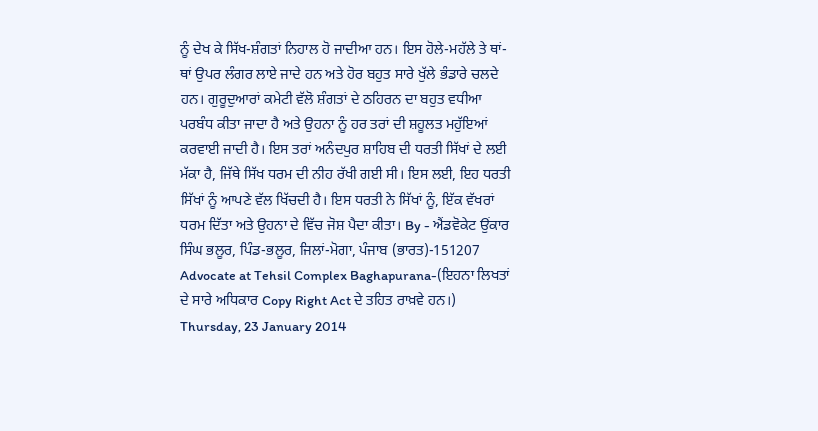ਨੂੰ ਦੇਖ ਕੇ ਸਿੱਖ-ਸ਼ੰਗਤਾਂ ਨਿਹਾਲ ਹੋ ਜਾਦੀਆ ਹਨ। ਇਸ ਹੋਲੇ-ਮਹੱਲੇ ਤੇ ਥਾਂ-ਥਾਂ ਉਪਰ ਲੰਗਰ ਲਾਏ ਜਾਦੇ ਹਨ ਅਤੇ ਹੋਰ ਬਹੁਤ ਸਾਰੇ ਖੁੱਲੇ ਭੰਡਾਰੇ ਚਲਦੇ ਹਨ। ਗੁਰੂਦੁਆਰਾਂ ਕਮੇਟੀ ਵੱਲੋ ਸ਼ੰਗਤਾਂ ਦੇ ਠਹਿਰਨ ਦਾ ਬਹੁਤ ਵਧੀਆ ਪਰਬੰਧ ਕੀਤਾ ਜਾਦਾ ਹੈ ਅਤੇ ਉਹਨਾ ਨੂੰ ਹਰ ਤਰਾਂ ਦੀ ਸ਼ਹੂਲਤ ਮਹੁੱਇਆਂ ਕਰਵਾਈ ਜਾਦੀ ਹੈ। ਇਸ ਤਰਾਂ ਅਨੰਦਪੁਰ ਸ਼ਾਹਿਬ ਦੀ ਧਰਤੀ ਸਿੱਖਾਂ ਦੇ ਲਈ ਮੱਕਾ ਹੈ, ਜਿੱਥੇ ਸਿੱਖ ਧਰਮ ਦੀ ਨੀਹ ਰੱਖੀ ਗਈ ਸੀ। ਇਸ ਲਈ, ਇਹ ਧਰਤੀ ਸਿੱਖਾਂ ਨੂੰ ਆਪਣੇ ਵੱਲ ਖਿੱਚਦੀ ਹੈ। ਇਸ ਧਰਤੀ ਨੇ ਸਿੱਖਾਂ ਨੂੰ, ਇੱਕ ਵੱਖਰਾਂ ਧਰਮ ਦਿੱਤਾ ਅਤੇ ਉਹਨਾ ਦੇ ਵਿੱਚ ਜੋਸ਼ ਪੈਦਾ ਕੀਤਾ। By - ਐਂਡਵੋਕੇਟ ਉਂਕਾਰ ਸਿੰਘ ਭਲੂਰ, ਪਿੰਡ-ਭਲੂਰ, ਜਿਲਾਂ-ਮੋਗਾ, ਪੰਜਾਬ (ਭਾਰਤ)-151207
Advocate at Tehsil Complex Baghapurana-(ਇਹਨਾ ਲਿਖਤਾਂ ਦੇ ਸਾਰੇ ਅਧਿਕਾਰ Copy Right Act ਦੇ ਤਹਿਤ ਰਾਖ਼ਵੇ ਹਨ।)
Thursday, 23 January 2014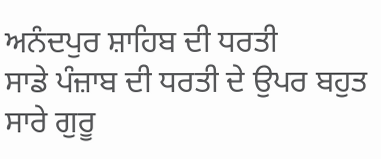ਅਨੰਦਪੁਰ ਸ਼ਾਹਿਬ ਦੀ ਧਰਤੀ
ਸਾਡੇ ਪੰਜ਼ਾਬ ਦੀ ਧਰਤੀ ਦੇ ਉਪਰ ਬਹੁਤ ਸਾਰੇ ਗੁਰੂ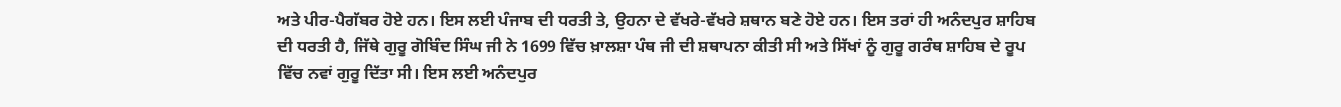ਅਤੇ ਪੀਰ-ਪੈਗੱਬਰ ਹੋਏ ਹਨ। ਇਸ ਲਈ ਪੰਜਾਬ ਦੀ ਧਰਤੀ ਤੇ, ਉਹਨਾ ਦੇ ਵੱਖਰੇ-ਵੱਖਰੇ ਸ਼ਥਾਨ ਬਣੇ ਹੋਏ ਹਨ। ਇਸ ਤਰਾਂ ਹੀ ਅਨੰਦਪੁਰ ਸ਼ਾਹਿਬ ਦੀ ਧਰਤੀ ਹੈ, ਜਿੱਥੇ ਗੁਰੂ ਗੋਬਿੰਦ ਸਿੰਘ ਜੀ ਨੇ 1699 ਵਿੱਚ ਖ਼ਾਲਸ਼ਾ ਪੰਥ ਜੀ ਦੀ ਸ਼ਥਾਪਨਾ ਕੀਤੀ ਸੀ ਅਤੇ ਸਿੱਖਾਂ ਨੂੰ ਗੁਰੂ ਗਰੰਥ ਸ਼ਾਹਿਬ ਦੇ ਰੂਪ ਵਿੱਚ ਨਵਾਂ ਗੁਰੂ ਦਿੱਤਾ ਸੀ। ਇਸ ਲਈ ਅਨੰਦਪੁਰ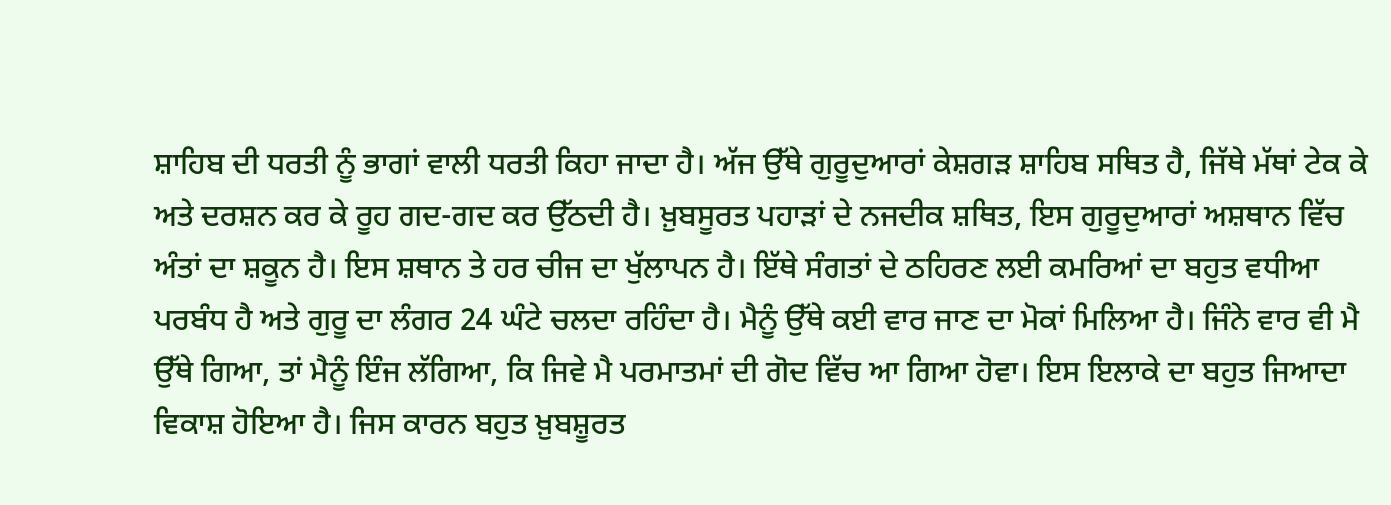ਸ਼ਾਹਿਬ ਦੀ ਧਰਤੀ ਨੂੰ ਭਾਗਾਂ ਵਾਲੀ ਧਰਤੀ ਕਿਹਾ ਜਾਦਾ ਹੈ। ਅੱਜ ਉੱਥੇ ਗੁਰੂਦੁਆਰਾਂ ਕੇਸ਼ਗੜ ਸ਼ਾਹਿਬ ਸਥਿਤ ਹੈ, ਜਿੱਥੇ ਮੱਥਾਂ ਟੇਕ ਕੇ ਅਤੇ ਦਰਸ਼ਨ ਕਰ ਕੇ ਰੂਹ ਗਦ-ਗਦ ਕਰ ਉੱਠਦੀ ਹੈ। ਖ਼ੁਬਸੂਰਤ ਪਹਾੜਾਂ ਦੇ ਨਜਦੀਕ ਸ਼ਥਿਤ, ਇਸ ਗੁਰੂਦੁਆਰਾਂ ਅਸ਼ਥਾਨ ਵਿੱਚ ਅੰਤਾਂ ਦਾ ਸ਼ਕੂਨ ਹੈ। ਇਸ ਸ਼ਥਾਨ ਤੇ ਹਰ ਚੀਜ ਦਾ ਖੁੱਲਾਪਨ ਹੈ। ਇੱਥੇ ਸੰਗਤਾਂ ਦੇ ਠਹਿਰਣ ਲਈ ਕਮਰਿਆਂ ਦਾ ਬਹੁਤ ਵਧੀਆ ਪਰਬੰਧ ਹੈ ਅਤੇ ਗੁਰੂ ਦਾ ਲੰਗਰ 24 ਘੰਟੇ ਚਲਦਾ ਰਹਿੰਦਾ ਹੈ। ਮੈਨੂੰ ਉੱਥੇ ਕਈ ਵਾਰ ਜਾਣ ਦਾ ਮੋਕਾਂ ਮਿਲਿਆ ਹੈ। ਜਿੰਨੇ ਵਾਰ ਵੀ ਮੈ ਉੱਥੇ ਗਿਆ, ਤਾਂ ਮੈਨੂੰ ਇੰਜ ਲੱਗਿਆ, ਕਿ ਜਿਵੇ ਮੈ ਪਰਮਾਤਮਾਂ ਦੀ ਗੋਦ ਵਿੱਚ ਆ ਗਿਆ ਹੋਵਾ। ਇਸ ਇਲਾਕੇ ਦਾ ਬਹੁਤ ਜਿਆਦਾ ਵਿਕਾਸ਼ ਹੋਇਆ ਹੈ। ਜਿਸ ਕਾਰਨ ਬਹੁਤ ਖ਼ੁਬਸ਼ੂਰਤ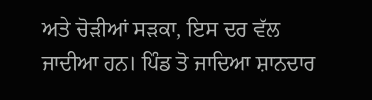ਅਤੇ ਚੋੜੀਆਂ ਸੜਕਾ, ਇਸ ਦਰ ਵੱਲ ਜਾਦੀਆ ਹਨ। ਪਿੰਡ ਤੋ ਜਾਦਿਆ ਸ਼ਾਨਦਾਰ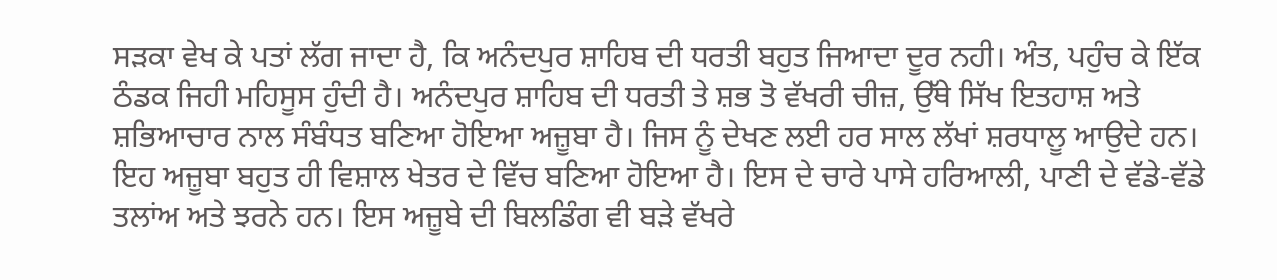ਸੜਕਾ ਵੇਖ ਕੇ ਪਤਾਂ ਲੱਗ ਜਾਦਾ ਹੈ, ਕਿ ਅਨੰਦਪੁਰ ਸ਼ਾਹਿਬ ਦੀ ਧਰਤੀ ਬਹੁਤ ਜਿਆਦਾ ਦੂਰ ਨਹੀ। ਅੰਤ, ਪਹੁੰਚ ਕੇ ਇੱਕ ਠੰਡਕ ਜਿਹੀ ਮਹਿਸੂਸ ਹੁੰਦੀ ਹੈ। ਅਨੰਦਪੁਰ ਸ਼ਾਹਿਬ ਦੀ ਧਰਤੀ ਤੇ ਸ਼ਭ ਤੋ ਵੱਖਰੀ ਚੀਜ਼, ਉੱਥੇ ਸਿੱਖ ਇਤਹਾਸ਼ ਅਤੇ ਸ਼ਭਿਆਚਾਰ ਨਾਲ ਸੰਬੰਧਤ ਬਣਿਆ ਹੋਇਆ ਅਜ਼ੂਬਾ ਹੈ। ਜਿਸ ਨੂੰ ਦੇਖਣ ਲਈ ਹਰ ਸਾਲ ਲੱਖਾਂ ਸ਼ਰਧਾਲੂ ਆਉਦੇ ਹਨ। ਇਹ ਅਜ਼ੂਬਾ ਬਹੁਤ ਹੀ ਵਿਸ਼ਾਲ ਖੇਤਰ ਦੇ ਵਿੱਚ ਬਣਿਆ ਹੋਇਆ ਹੈ। ਇਸ ਦੇ ਚਾਰੇ ਪਾਸੇ ਹਰਿਆਲੀ, ਪਾਣੀ ਦੇ ਵੱਡੇ-ਵੱਡੇ ਤਲਾਂਅ ਅਤੇ ਝਰਨੇ ਹਨ। ਇਸ ਅਜ਼ੂਬੇ ਦੀ ਬਿਲਡਿੰਗ ਵੀ ਬੜੇ ਵੱਖਰੇ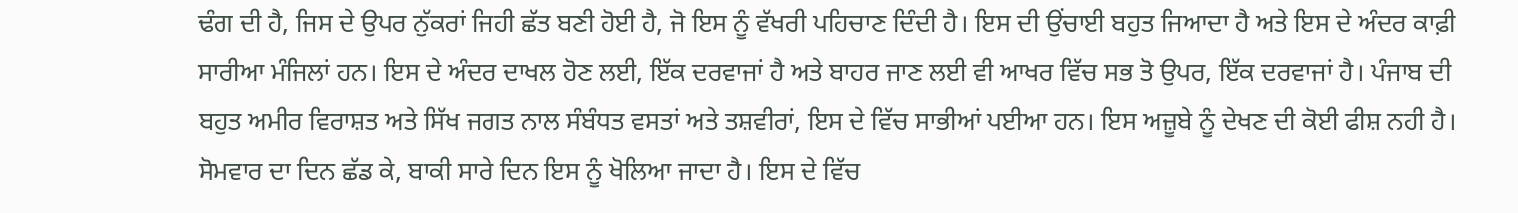ਢੰਗ ਦੀ ਹੈ, ਜਿਸ ਦੇ ਉਪਰ ਨੁੱਕਰਾਂ ਜਿਹੀ ਛੱਤ ਬਣੀ ਹੋਈ ਹੈ, ਜੋ ਇਸ ਨੂੰ ਵੱਖਰੀ ਪਹਿਚਾਣ ਦਿੰਦੀ ਹੈ। ਇਸ ਦੀ ਉਂਚਾਈ ਬਹੁਤ ਜਿਆਦਾ ਹੈ ਅਤੇ ਇਸ ਦੇ ਅੰਦਰ ਕਾਫ਼ੀ ਸਾਰੀਆ ਮੰਜਿਲਾਂ ਹਨ। ਇਸ ਦੇ ਅੰਦਰ ਦਾਖਲ ਹੋਣ ਲਈ, ਇੱਕ ਦਰਵਾਜਾਂ ਹੈ ਅਤੇ ਬਾਹਰ ਜਾਣ ਲਈ ਵੀ ਆਖਰ ਵਿੱਚ ਸਭ ਤੋ ਉਪਰ, ਇੱਕ ਦਰਵਾਜਾਂ ਹੈ। ਪੰਜਾਬ ਦੀ ਬਹੁਤ ਅਮੀਰ ਵਿਰਾਸ਼ਤ ਅਤੇ ਸਿੱਖ ਜਗਤ ਨਾਲ ਸੰਬੰਧਤ ਵਸਤਾਂ ਅਤੇ ਤਸ਼ਵੀਰਾਂ, ਇਸ ਦੇ ਵਿੱਚ ਸਾਭੀਆਂ ਪਈਆ ਹਨ। ਇਸ ਅਜ਼ੂਬੇ ਨੂੰ ਦੇਖਣ ਦੀ ਕੋਈ ਫੀਸ਼ ਨਹੀ ਹੈ। ਸੋਮਵਾਰ ਦਾ ਦਿਨ ਛੱਡ ਕੇ, ਬਾਕੀ ਸਾਰੇ ਦਿਨ ਇਸ ਨੂੰ ਖੋਲਿਆ ਜਾਦਾ ਹੈ। ਇਸ ਦੇ ਵਿੱਚ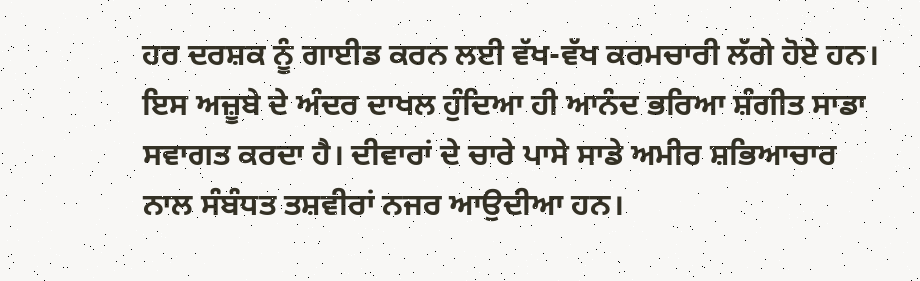ਹਰ ਦਰਸ਼ਕ ਨੂੰ ਗਾਈਡ ਕਰਨ ਲਈ ਵੱਖ-ਵੱਖ ਕਰਮਚਾਰੀ ਲੱਗੇ ਹੋਏ ਹਨ। ਇਸ ਅਜ਼ੂਬੇ ਦੇ ਅੰਦਰ ਦਾਖਲ ਹੁੰਦਿਆ ਹੀ ਆਨੰਦ ਭਰਿਆ ਸ਼ੰਗੀਤ ਸਾਡਾ ਸਵਾਗਤ ਕਰਦਾ ਹੈ। ਦੀਵਾਰਾਂ ਦੇ ਚਾਰੇ ਪਾਸੇ ਸਾਡੇ ਅਮੀਰ ਸ਼ਭਿਆਚਾਰ ਨਾਲ ਸੰਬੰਧਤ ਤਸ਼ਵੀਰਾਂ ਨਜਰ ਆਉਦੀਆ ਹਨ।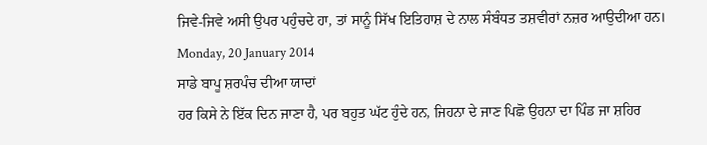ਜਿਵੇ-ਜਿਵੇ ਅਸੀ ਉਪਰ ਪਹੁੰਚਦੇ ਹਾ, ਤਾਂ ਸਾਨੂੰ ਸਿੱਖ ਇਤਿਹਾਸ਼ ਦੇ ਨਾਲ ਸੰਬੰਧਤ ਤਸ਼ਵੀਰਾਂ ਨਜ਼ਰ ਆਉਦੀਆ ਹਨ।
Monday, 20 January 2014
ਸਾਡੇ ਬਾਪੂ ਸ਼ਰਪੰਚ ਦੀਆ ਯਾਦਾਂ
ਹਰ ਕਿਸੇ ਨੇ ਇੱਕ ਦਿਨ ਜਾਣਾ ਹੈ, ਪਰ ਬਹੁਤ ਘੱਟ ਹੁੰਦੇ ਹਨ, ਜਿਹਨਾ ਦੇ ਜਾਣ ਪਿਛੋ ਉਹਨਾ ਦਾ ਪਿੰਡ ਜਾ ਸ਼ਹਿਰ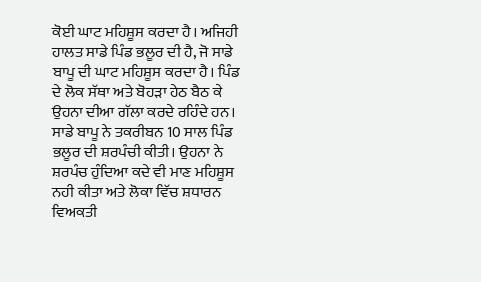ਕੋਈ ਘਾਟ ਮਹਿਸ਼ੂਸ ਕਰਦਾ ਹੈ। ਅਜਿਹੀ ਹਾਲਤ ਸਾਡੇ ਪਿੰਡ ਭਲੂਰ ਦੀ ਹੈ, ਜੋ ਸਾਡੇ ਬਾਪੂ ਦੀ ਘਾਟ ਮਹਿਸ਼ੂਸ ਕਰਦਾ ਹੈ। ਪਿੰਡ ਦੇ ਲੋਕ ਸੱਥਾ ਅਤੇ ਬੋਹੜਾ ਹੇਠ ਬੈਠ ਕੇ ਉਹਨਾ ਦੀਆ ਗੱਲਾ ਕਰਦੇ ਰਹਿੰਦੇ ਹਨ। ਸਾਡੇ ਬਾਪੂ ਨੇ ਤਕਰੀਬਨ 10 ਸਾਲ ਪਿੰਡ ਭਲੂਰ ਦੀ ਸ਼ਰਪੰਚੀ ਕੀਤੀ। ਉਹਨਾ ਨੇ ਸ਼ਰਪੰਚ ਹੁੰਦਿਆ ਕਦੇ ਵੀ ਮਾਣ ਮਹਿਸ਼ੂਸ ਨਹੀ ਕੀਤਾ ਅਤੇ ਲੋਕਾ ਵਿੱਚ ਸ਼ਧਾਰਨ ਵਿਅਕਤੀ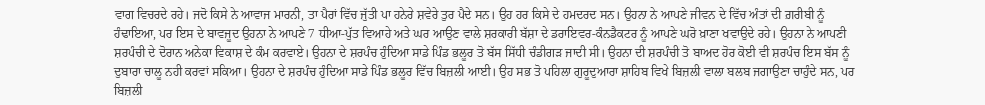ਵਾਗ ਵਿਚਰਦੇ ਰਹੇ। ਜਦੋ ਕਿਸੇ ਨੇ ਆਵਾਜ ਮਾਰਨੀ, ਤਾ ਪੈਰਾਂ ਵਿੱਚ ਜੁੱਤੀ ਪਾ ਹਨੇਰੇ ਸ਼ਵੇਰੇ ਤੁਰ ਪੈਦੇ ਸਨ। ਉਹ ਹਰ ਕਿਸੇ ਦੇ ਹਮਦਰਦ ਸਨ। ਉਹਨਾ ਨੇ ਆਪਣੇ ਜੀਵਨ ਦੇ ਵਿੱਚ ਅੰਤਾਂ ਦੀ ਗ਼ਰੀਬੀ ਨੂੰ ਹੰਢਾਇਆ, ਪਰ ਇਸ ਦੇ ਬਾਵਜੂਦ ਉਹਨਾ ਨੇ ਆਪਣੇ 7 ਧੀਆ-ਪੁੱਤ ਵਿਆਹੇ ਅਤੇ ਘਰ ਆਉਣ ਵਾਲੇ ਸ਼ਰਕਾਰੀ ਬੱਸ਼ਾ ਦੇ ਡਰਾਇਵਰ-ਕੰਨਡੈਕਟਰ ਨੂੰ ਆਪਣੇ ਘਰੋ ਖ਼ਾਣਾ ਖਵਾਉਦੇ ਰਹੇ। ਉਹਨਾ ਨੇ ਆਪਣੀ ਸ਼ਰਪੰਚੀ ਦੇ ਦੋਰਾਨ ਅਨੇਕਾ ਵਿਕਾਸ਼ ਦੇ ਕੰਮ ਕਰਵਾਏ। ਉਹਨਾ ਦੇ ਸ਼ਰਪੰਚ ਹੁੰਦਿਆ ਸਾਡੇ ਪਿੰਡ ਭਲੂਰ ਤੋ ਬੱਸ ਸਿੱਧੀ ਚੰਡੀਗੜ ਜਾਦੀ ਸੀ। ਉਹਨਾ ਦੀ ਸ਼ਰਪੰਚੀ ਤੋ ਬਾਅਦ ਹੋਰ ਕੋਈ ਵੀ ਸ਼ਰਪੰਚ ਇਸ ਬੱਸ ਨੂੰ ਦੁਬਾਰਾ ਚਾਲੂ ਨਹੀ ਕਰਵਾਂ ਸਕਿਆ। ਉਹਨਾ ਦੇ ਸ਼ਰਪੰਚ ਹੁੰਦਿਆ ਸਾਡੇ ਪਿੰਡ ਭਲੂਰ ਵਿੱਚ ਬਿਜ਼ਲੀ ਆਈ। ਉਹ ਸਭ ਤੋ ਪਹਿਲਾ ਗੁਰੂਦੁਆਰਾ ਸ਼ਾਹਿਬ ਵਿਖੇ ਬਿਜ਼ਲੀ ਵਾਲਾ ਬਲਬ ਜਗਾਉਣਾ ਚਾਹੁੰਦੇ ਸਨ, ਪਰ ਬਿਜ਼ਲੀ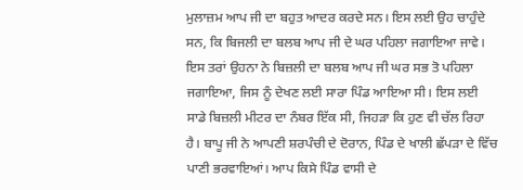ਮੁਲਾਜ਼ਮ ਆਪ ਜੀ ਦਾ ਬਹੁਤ ਆਦਰ ਕਰਦੇ ਸਨ। ਇਸ ਲਈ ਉਹ ਚਾਹੁੰਦੇ ਸਨ, ਕਿ ਬਿਜਲੀ ਦਾ ਬਲਬ ਆਪ ਜੀ ਦੇ ਘਰ ਪਹਿਲਾ ਜਗਾਇਆ ਜਾਵੇ। ਇਸ ਤਰਾਂ ਉਹਨਾ ਨੇ ਬਿਜ਼ਲੀ ਦਾ ਬਲਬ ਆਪ ਜੀ ਘਰ ਸਭ ਤੋ ਪਹਿਲਾ ਜਗਾਇਆ, ਜਿਸ ਨੂੰ ਦੇਖਣ ਲਈ ਸਾਰਾ ਪਿੰਡ ਆਇਆ ਸੀ। ਇਸ ਲਈ ਸਾਡੇ ਬਿਜ਼ਲੀ ਮੀਟਰ ਦਾ ਨੰਬਰ ਇੱਕ ਸੀ, ਜਿਹੜਾ ਕਿ ਹੁਣ ਵੀ ਚੱਲ ਰਿਹਾ ਹੈ। ਬਾਪੂ ਜੀ ਨੇ ਆਪਣੀ ਸ਼ਰਪੰਚੀ ਦੇ ਦੋਰਾਨ, ਪਿੰਡ ਦੇ ਖਾਲੀ ਛੱਪੜਾ ਦੇ ਵਿੱਚ ਪਾਣੀ ਭਰਵਾਇਆਂ। ਆਪ ਕਿਸੇ ਪਿੰਡ ਵਾਸੀ ਦੇ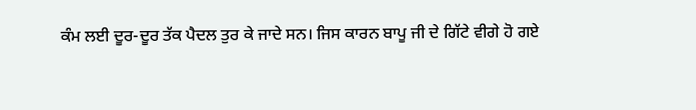ਕੰਮ ਲਈ ਦੂਰ-ਦੂਰ ਤੱਕ ਪੈਦਲ ਤੁਰ ਕੇ ਜਾਦੇ ਸਨ। ਜਿਸ ਕਾਰਨ ਬਾਪੂ ਜੀ ਦੇ ਗਿੱਟੇ ਵੀਗੇ ਹੋ ਗਏ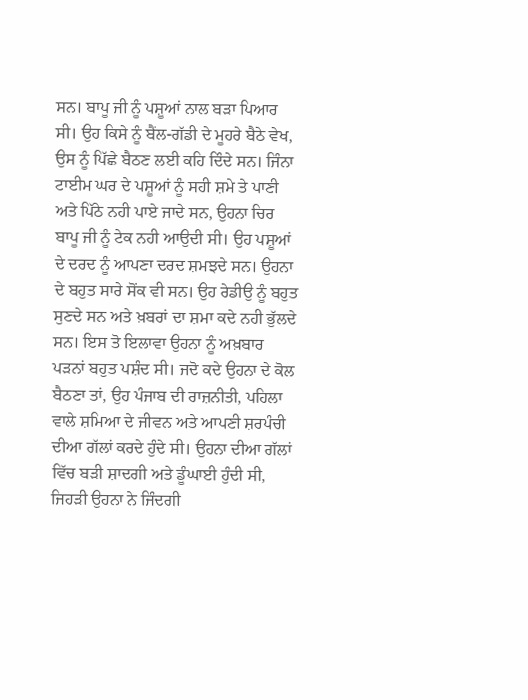ਸਨ। ਬਾਪੂ ਜੀ ਨੂੰ ਪਸ਼ੂਆਂ ਨਾਲ ਬੜਾ ਪਿਆਰ ਸੀ। ਉਹ ਕਿਸੇ ਨੂੰ ਬੈਂਲ-ਗੱਡੀ ਦੇ ਮੂਹਰੇ ਬੈਠੇ ਵੇਖ, ਉਸ ਨੂੰ ਪਿੱਛੇ ਬੈਠਣ ਲਈ ਕਹਿ ਦਿੰਦੇ ਸਨ। ਜਿੰਨਾ ਟਾਈਮ ਘਰ ਦੇ ਪਸ਼ੂਆਂ ਨੂੰ ਸਹੀ ਸ਼ਮੇ ਤੇ ਪਾਣੀ ਅਤੇ ਪਿੱਠੇ ਨਹੀ ਪਾਏ ਜਾਦੇ ਸਨ, ਉਹਨਾ ਚਿਰ ਬਾਪੂ ਜੀ ਨੂੰ ਟੇਕ ਨਹੀ ਆਉਦੀ ਸੀ। ਉਹ ਪਸ਼ੂਆਂ ਦੇ ਦਰਦ ਨੂੰ ਆਪਣਾ ਦਰਦ ਸ਼ਮਝਦੇ ਸਨ। ਉਹਨਾ ਦੇ ਬਹੁਤ ਸਾਰੇ ਸੋਂਕ ਵੀ ਸਨ। ਉਹ ਰੇਡੀਉ ਨੂੰ ਬਹੁਤ ਸੁਣਦੇ ਸਨ ਅਤੇ ਖ਼ਬਰਾਂ ਦਾ ਸ਼ਮਾ ਕਦੇ ਨਹੀ ਭੁੱਲਦੇ ਸਨ। ਇਸ ਤੋ ਇਲਾਵਾ ਉਹਨਾ ਨੂੰ ਅਖ਼ਬਾਰ ਪੜਨਾਂ ਬਹੁਤ ਪਸ਼ੰਦ ਸੀ। ਜਦੋ ਕਦੇ ਉਹਨਾ ਦੇ ਕੋਲ ਬੈਠਣਾ ਤਾਂ, ਉਹ ਪੰਜਾਬ ਦੀ ਰਾਜ਼ਨੀਤੀ, ਪਹਿਲਾ ਵਾਲੇ ਸ਼ਮਿਆ ਦੇ ਜੀਵਨ ਅਤੇ ਆਪਣੀ ਸ਼ਰਪੰਚੀ ਦੀਆ ਗੱਲਾਂ ਕਰਦੇ ਹੁੰਦੇ ਸੀ। ਉਹਨਾ ਦੀਆ ਗੱਲਾਂ ਵਿੱਚ ਬੜੀ ਸ਼ਾਦਗੀ ਅਤੇ ਡੂੰਘਾਈ ਹੁੰਦੀ ਸੀ, ਜਿਹੜੀ ਉਹਨਾ ਨੇ ਜਿੰਦਗੀ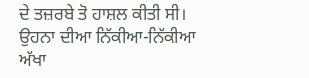ਦੇ ਤਜ਼ਰਬੇ ਤੋ ਹਾਸ਼ਲ ਕੀਤੀ ਸੀ। ਉਹਨਾ ਦੀਆ ਨਿੱਕੀਆ-ਨਿੱਕੀਆ ਅੱਖਾ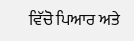ਵਿੱਚੋ ਪਿਆਰ ਅਤੇ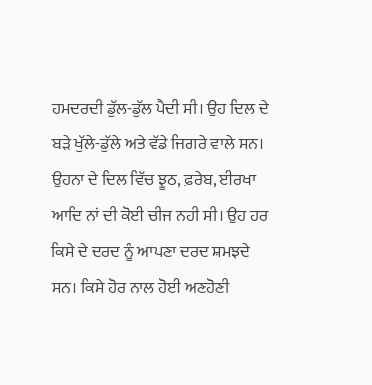ਹਮਦਰਦੀ ਡੁੱਲ-ਡੁੱਲ ਪੈਦੀ ਸੀ। ਉਹ ਦਿਲ ਦੇ ਬੜੇ ਖੁੱਲੇ-ਡੁੱਲੇ ਅਤੇ ਵੱਡੇ ਜਿਗਰੇ ਵਾਲੇ ਸਨ। ਉਹਨਾ ਦੇ ਦਿਲ ਵਿੱਚ ਝੂਠ, ਫ਼ਰੇਬ, ਈਰਖਾ ਆਦਿ ਨਾਂ ਦੀ ਕੋਈ ਚੀਜ ਨਹੀ ਸੀ। ਉਹ ਹਰ ਕਿਸੇ ਦੇ ਦਰਦ ਨੂੰ ਆਪਣਾ ਦਰਦ ਸ਼ਮਝਦੇ ਸਨ। ਕਿਸੇ ਹੋਰ ਨਾਲ ਹੋਈ ਅਣਹੋਣੀ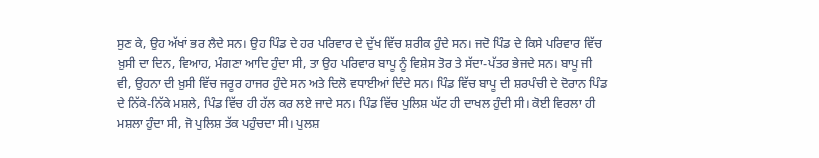ਸੁਣ ਕੇ, ਉਹ ਅੱਖਾਂ ਭਰ ਲੈਦੇ ਸਨ। ਉਹ ਪਿੰਡ ਦੇ ਹਰ ਪਰਿਵਾਰ ਦੇ ਦੁੱਖ ਵਿੱਚ ਸ਼ਰੀਕ ਹੁੰਦੇ ਸਨ। ਜਦੋ ਪਿੰਡ ਦੇ ਕਿਸੇ ਪਰਿਵਾਰ ਵਿੱਚ ਖ਼ੁਸੀ ਦਾ ਦਿਨ, ਵਿਆਹ, ਮੰਗਣਾ ਆਦਿ ਹੁੰਦਾ ਸੀ, ਤਾ ਉਹ ਪਰਿਵਾਰ ਬਾਪੂ ਨੂੰ ਵਿਸ਼ੇਸ ਤੋਰ ਤੇ ਸੱਦਾ-ਪੱਤਰ ਭੇਜਦੇ ਸਨ। ਬਾਪੂ ਜੀ ਵੀ, ਉਹਨਾ ਦੀ ਖ਼ੁਸੀ ਵਿੱਚ ਜਰੂਰ ਹਾਜਰ ਹੁੰਦੇ ਸਨ ਅਤੇ ਦਿਲੋ ਵਧਾਈਆਂ ਦਿੰਦੇ ਸਨ। ਪਿੰਡ ਵਿੱਚ ਬਾਪੂ ਦੀ ਸ਼ਰਪੰਚੀ ਦੇ ਦੋਰਾਨ ਪਿੰਡ ਦੇ ਨਿੱਕੇ-ਨਿੱਕੇ ਮਸ਼ਲੇ, ਪਿੰਡ ਵਿੱਚ ਹੀ ਹੱਲ ਕਰ ਲਏ ਜਾਦੇ ਸਨ। ਪਿੰਡ ਵਿੱਚ ਪੁਲਿਸ਼ ਘੱਟ ਹੀ ਦਾਖਲ ਹੁੰਦੀ ਸੀ। ਕੋਈ ਵਿਰਲਾ ਹੀ ਮਸ਼ਲਾ ਹੁੰਦਾ ਸੀ, ਜੋ ਪੁਲਿਸ਼ ਤੱਕ ਪਹੁੰਚਦਾ ਸੀ। ਪੁਲਸ਼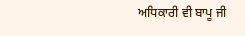ਅਧਿਕਾਰੀ ਵੀ ਬਾਪੂ ਜੀ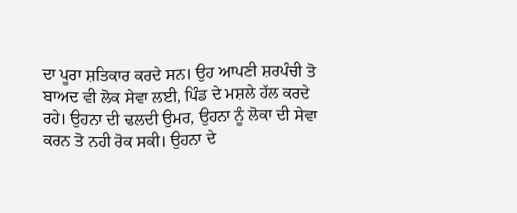ਦਾ ਪੂਰਾ ਸ਼ਤਿਕਾਰ ਕਰਦੇ ਸਨ। ਉਹ ਆਪਣੀ ਸ਼ਰਪੰਚੀ ਤੋ ਬਾਅਦ ਵੀ ਲੋਕ ਸੇਵਾ ਲਈ, ਪਿੰਡ ਦੇ ਮਸ਼ਲੇ ਹੱਲ ਕਰਦੇ ਰਹੇ। ਉਹਨਾ ਦੀ ਢਲਦੀ ਉਮਰ, ਉਹਨਾ ਨੂੰ ਲੋਕਾ ਦੀ ਸੇਵਾ ਕਰਨ ਤੋ ਨਹੀ ਰੋਕ ਸਕੀ। ਉਹਨਾ ਦੇ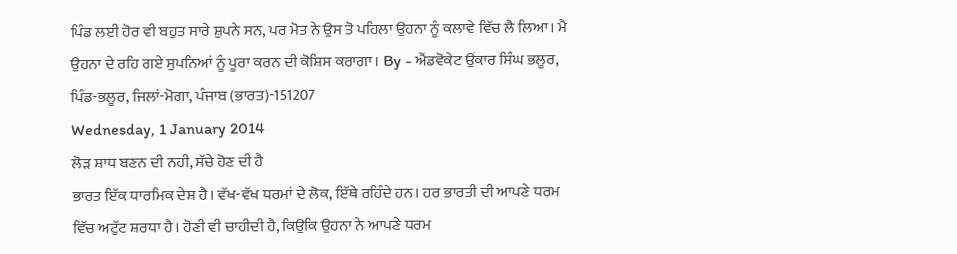ਪਿੰਡ ਲਈ ਹੋਰ ਵੀ ਬਹੁਤ ਸਾਰੇ ਸ਼ੁਪਨੇ ਸਨ, ਪਰ ਮੋਤ ਨੇ ਉਸ ਤੋ ਪਹਿਲਾ ਉਹਨਾ ਨੂੰ ਕਲਾਵੇ ਵਿੱਚ ਲੈ ਲਿਆ। ਮੈ ਉਹਨਾ ਦੇ ਰਹਿ ਗਏ ਸੁਪਨਿਆਂ ਨੂੰ ਪੂਰਾ ਕਰਨ ਦੀ ਕੋਸ਼ਿਸ ਕਰਾਗਾ। By - ਐਂਡਵੋਕੇਟ ਉਂਕਾਰ ਸਿੰਘ ਭਲੂਰ, ਪਿੰਡ-ਭਲੂਰ, ਜਿਲਾਂ-ਮੋਗਾ, ਪੰਜਾਬ (ਭਾਰਤ)-151207
Wednesday, 1 January 2014
ਲੋੜ ਸ਼ਾਧ ਬਣਨ ਦੀ ਨਹੀ, ਸੱਚੇ ਹੋਣ ਦੀ ਹੈ
ਭਾਰਤ ਇੱਕ ਧਾਰਮਿਕ ਦੇਸ਼ ਹੈ। ਵੱਖ-ਵੱਖ ਧਰਮਾਂ ਦੇ ਲੋਕ, ਇੱਥੇ ਰਹਿੰਦੇ ਹਨ। ਹਰ ਭਾਰਤੀ ਦੀ ਆਪਣੇ ਧਰਮ ਵਿੱਚ ਅਟੁੱਟ ਸ਼ਰਧਾ ਹੈ। ਹੋਣੀ ਵੀ ਚਾਹੀਦੀ ਹੈ, ਕਿਉਕਿ ਉਹਨਾ ਨੇ ਆਪਣੇ ਧਰਮ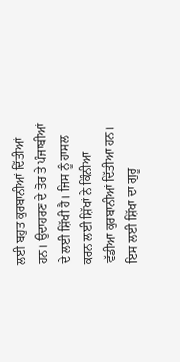ਲਈ ਬਹੁਤ ਕੁਰਬਾਨੀਆਂ ਦਿੱਤੀਆਂ ਹਨ। ਉਦਾਹਰਣ ਦੇ ਤੋਰ ਤੇ ਪੰਜਾਬੀਆਂ ਦੇ ਲਈ ਸ਼ਿੱਖੀ ਹੈ। ਜਿਸ ਨੂੰ ਹਾਸਲ ਕਰਨ ਲਈ ਸ਼ਿੱਖਾਂ ਨੇ ਕਿੰਨੀਆ ਵੱਡੀਆ ਕੁਰਬਾਨੀਆਂ ਦਿੱਤੀਆ ਹਨ। ਇਸ ਲਈ ਸ਼ਿੱਖਾ ਦਾ ਗੁਰੂ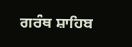ਗਰੰਥ ਸ਼ਾਹਿਬ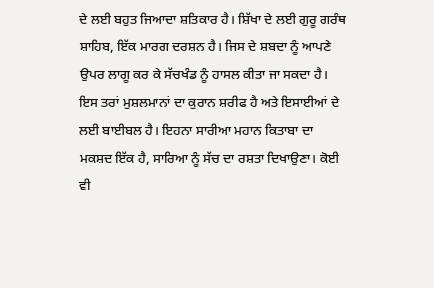ਦੇ ਲਈ ਬਹੁਤ ਜਿਆਦਾ ਸ਼ਤਿਕਾਰ ਹੈ। ਸ਼ਿੱਖਾ ਦੇ ਲਈ ਗੁਰੂ ਗਰੰਥ ਸ਼ਾਹਿਬ, ਇੱਕ ਮਾਰਗ ਦਰਸ਼ਨ ਹੈ। ਜਿਸ ਦੇ ਸ਼ਬਦਾ ਨੂੰ ਆਪਣੇ ਉਪਰ ਲਾਗੂ ਕਰ ਕੇ ਸੱਚਖੰਡ ਨੂੰ ਹਾਸਲ ਕੀਤਾ ਜਾ ਸਕਦਾ ਹੈ। ਇਸ ਤਰਾਂ ਮੁਸ਼ਲਮਾਨਾਂ ਦਾ ਕੁਰਾਨ ਸ਼ਰੀਫ ਹੈ ਅਤੇ ਇਸਾਈਆਂ ਦੇ ਲਈ ਬਾਈਬਲ ਹੈ। ਇਹਨਾ ਸਾਰੀਆ ਮਹਾਨ ਕਿਤਾਬਾ ਦਾ ਮਕਸ਼ਦ ਇੱਕ ਹੈ, ਸਾਰਿਆ ਨੂੰ ਸੱਚ ਦਾ ਰਸ਼ਤਾ ਦਿਖਾਉਣਾ। ਕੋਈ ਵੀ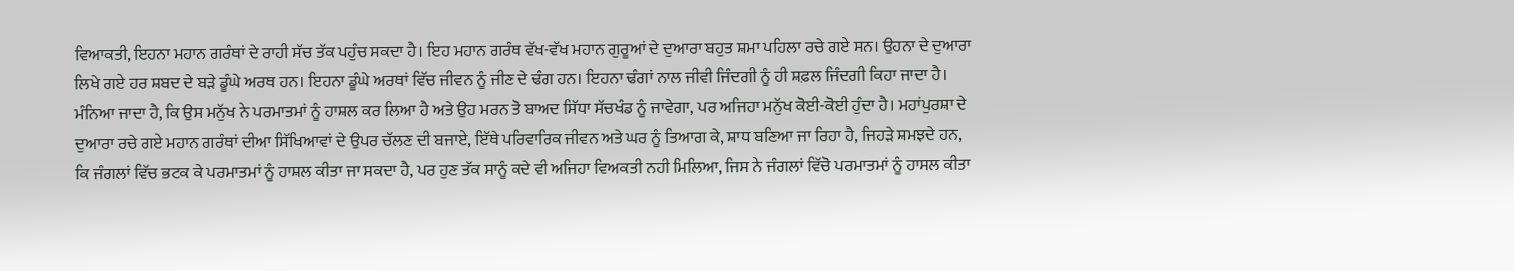ਵਿਆਕਤੀ, ਇਹਨਾ ਮਹਾਨ ਗਰੰਥਾਂ ਦੇ ਰਾਹੀ ਸੱਚ ਤੱਕ ਪਹੁੰਚ ਸਕਦਾ ਹੈ। ਇਹ ਮਹਾਨ ਗਰੰਥ ਵੱਖ-ਵੱਖ ਮਹਾਨ ਗੁਰੂਆਂ ਦੇ ਦੁਆਰਾ ਬਹੁਤ ਸ਼ਮਾ ਪਹਿਲਾ ਰਚੇ ਗਏ ਸਨ। ਉਹਨਾ ਦੇ ਦੁਆਰਾ ਲਿਖੇ ਗਏ ਹਰ ਸ਼ਬਦ ਦੇ ਬੜੇ ਡੂੰਘੇ ਅਰਥ ਹਨ। ਇਹਨਾ ਡੂੰਘੇ ਅਰਥਾਂ ਵਿੱਚ ਜੀਵਨ ਨੂੰ ਜੀਣ ਦੇ ਢੰਗ ਹਨ। ਇਹਨਾ ਢੰਗਾਂ ਨਾਲ ਜੀਵੀ ਜਿੰਦਗੀ ਨੂੰ ਹੀ ਸ਼ਫ਼ਲ ਜਿੰਦਗੀ ਕਿਹਾ ਜਾਦਾ ਹੈ। ਮੰਨਿਆ ਜਾਦਾ ਹੈ, ਕਿ ਉਸ ਮਨੁੱਖ ਨੇ ਪਰਮਾਤਮਾਂ ਨੂੰ ਹਾਸ਼ਲ ਕਰ ਲਿਆ ਹੈ ਅਤੇ ਉਹ ਮਰਨ ਤੋ ਬਾਅਦ ਸਿੱਧਾ ਸੱਚਖੰਡ ਨੂੰ ਜਾਵੇਗਾ, ਪਰ ਅਜਿਹਾ ਮਨੁੱਖ ਕੋਈ-ਕੋਈ ਹੁੰਦਾ ਹੈ। ਮਹਾਂਪੁਰਸ਼ਾ ਦੇ ਦੁਆਰਾ ਰਚੇ ਗਏ ਮਹਾਨ ਗਰੰਥਾਂ ਦੀਆ ਸਿੱਖਿਆਵਾਂ ਦੇ ਉਪਰ ਚੱਲਣ ਦੀ ਬਜਾਏ, ਇੱਥੇ ਪਰਿਵਾਰਿਕ ਜੀਵਨ ਅਤੇ ਘਰ ਨੂੰ ਤਿਆਗ ਕੇ, ਸ਼ਾਧ ਬਣਿਆ ਜਾ ਰਿਹਾ ਹੈ, ਜਿਹੜੇ ਸ਼ਮਝਦੇ ਹਨ, ਕਿ ਜੰਗਲਾਂ ਵਿੱਚ ਭਟਕ ਕੇ ਪਰਮਾਤਮਾਂ ਨੂੰ ਹਾਸ਼ਲ ਕੀਤਾ ਜਾ ਸਕਦਾ ਹੈ, ਪਰ ਹੁਣ ਤੱਕ ਸਾਨੂੰ ਕਦੇ ਵੀ ਅਜਿਹਾ ਵਿਅਕਤੀ ਨਹੀ ਮਿਲਿਆ, ਜਿਸ ਨੇ ਜੰਗਲਾਂ ਵਿੱਚੋ ਪਰਮਾਤਮਾਂ ਨੂੰ ਹਾਸਲ ਕੀਤਾ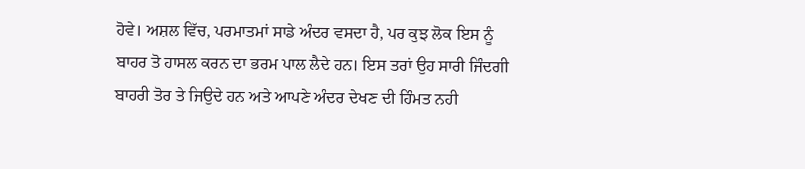ਹੋਵੇ। ਅਸ਼ਲ ਵਿੱਚ, ਪਰਮਾਤਮਾਂ ਸਾਡੇ ਅੰਦਰ ਵਸਦਾ ਹੈ, ਪਰ ਕੁਝ ਲੋਕ ਇਸ ਨੂੰ ਬਾਹਰ ਤੋ ਹਾਸਲ ਕਰਨ ਦਾ ਭਰਮ ਪਾਲ ਲੈਦੇ ਹਨ। ਇਸ ਤਰਾਂ ਉਹ ਸਾਰੀ ਜਿੰਦਗੀ ਬਾਹਰੀ ਤੋਰ ਤੇ ਜਿਉਦੇ ਹਨ ਅਤੇ ਆਪਣੇ ਅੰਦਰ ਦੇਖਣ ਦੀ ਹਿੰਮਤ ਨਹੀ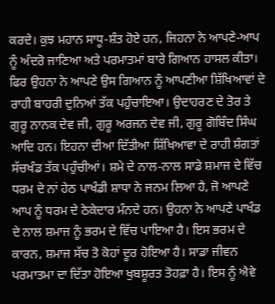ਕਰਦੇ। ਕੁਝ ਮਹਾਨ ਸਾਧੂ-ਸ਼ੰਤ ਹੋਏ ਹਨ, ਜਿਹਨਾ ਨੇ ਆਪਣੇ-ਆਪ ਨੂੰ ਅੰਦਰੋ ਜਾਣਿਆ ਅਤੇ ਪਰਮਾਤਮਾਂ ਬਾਰੇ ਗਿਆਨ ਹਾਸਲ ਕੀਤਾ। ਫਿਰ ਉਹਨਾ ਨੇ ਆਪਣੇ ਉਸ ਗਿਆਨ ਨੂੰ ਆਪਣੀਆ ਸ਼ਿੱਖਿਆਵਾਂ ਦੇ ਰਾਹੀ ਬਾਹਰੀ ਦੁਨਿਆਂ ਤੱਕ ਪਹੁੰਚਾਇਆ। ਉਦਾਹਰਣ ਦੇ ਤੋਰ ਤੇ ਗੁਰੂ ਨਾਨਕ ਦੇਵ ਜੀ, ਗੁਰੂ ਅਰਜਨ ਦੇਵ ਜੀ, ਗੁਰੂ ਗੋਬਿੰਦ ਸਿੰਘ ਆਦਿ ਹਨ। ਇਹਨਾ ਦੀਆ ਦਿੱਤੀਆ ਸ਼ਿੱਖਿਆਵਾ ਦੇ ਰਾਹੀ ਸ਼ੰਗਤਾਂ ਸੱਚਖੰਡ ਤੱਕ ਪਹੁੰਚੀਆਂ। ਸ਼ਮੇ ਦੇ ਨਾਲ-ਨਾਲ ਸਾਡੇ ਸ਼ਮਾਜ ਦੇ ਵਿੱਚ ਧਰਮ ਦੇ ਨਾਂ ਹੇਠ ਪਾਖੰਡੀ ਸ਼ਾਧਾ ਨੇ ਜਨਮ ਲਿਆ ਹੈ, ਜੋ ਆਪਣੇ ਆਪ ਨੂੰ ਧਰਮ ਦੇ ਠੇਕੇਦਾਰ ਮੰਨਦੇ ਹਨ। ਉਹਨਾ ਨੇ ਆਪਣੇ ਪਾਖੰਡ ਦੇ ਨਾਲ ਸ਼ਮਾਜ ਨੂੰ ਭਰਮ ਦੇ ਵਿੱਚ ਪਾਇਆ ਹੈ। ਇਸ ਭਰਮ ਦੇ ਕਾਰਨ, ਸ਼ਮਾਜ ਸੱਚ ਤੋ ਕੋਹਾਂ ਦੂਰ ਹੋਇਆ ਹੈ। ਸਾਡਾ ਜੀਵਨ ਪਰਮਾਤਮਾ ਦਾ ਦਿੱਤਾ ਹੋਇਆ ਖੁਬਸ਼ੂਰਤ ਤੋਹਫ਼ਾ ਹੈ। ਇਸ ਨੂੰ ਐਵੇ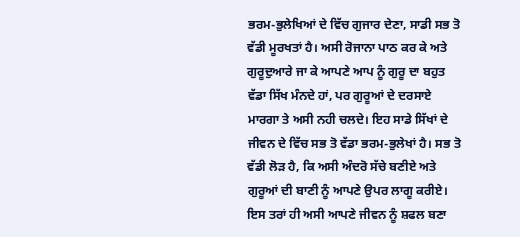ਭਰਮ-ਭੁਲੇਖਿਆਂ ਦੇ ਵਿੱਚ ਗੁਜਾਰ ਦੇਣਾ, ਸਾਡੀ ਸਭ ਤੋ ਵੱਡੀ ਮੂਰਖਤਾਂ ਹੈ। ਅਸੀ ਰੋਜਾਨਾ ਪਾਠ ਕਰ ਕੇ ਅਤੇ ਗੁਰੂਦੁਆਰੇ ਜਾ ਕੇ ਆਪਣੇ ਆਪ ਨੂੰ ਗੁਰੂ ਦਾ ਬਹੁਤ ਵੱਡਾ ਸਿੱਖ ਮੰਨਦੇ ਹਾਂ, ਪਰ ਗੁਰੂਆਂ ਦੇ ਦਰਸਾਏ ਮਾਰਗਾ ਤੇ ਅਸੀ ਨਹੀ ਚਲਦੇ। ਇਹ ਸਾਡੇ ਸਿੱਖਾਂ ਦੇ ਜੀਵਨ ਦੇ ਵਿੱਚ ਸਭ ਤੋ ਵੱਡਾ ਭਰਮ-ਭੁਲੇਖਾਂ ਹੈ। ਸਭ ਤੋ ਵੱਡੀ ਲੋੜ ਹੈ, ਕਿ ਅਸੀ ਅੰਦਰੋ ਸੱਚੇ ਬਣੀਏ ਅਤੇ ਗੁਰੂਆਂ ਦੀ ਬਾਣੀ ਨੂੰ ਆਪਣੇ ਉਪਰ ਲਾਗੂ ਕਰੀਏ। ਇਸ ਤਰਾਂ ਹੀ ਅਸੀ ਆਪਣੇ ਜੀਵਨ ਨੂੰ ਸ਼ਫਲ ਬਣਾ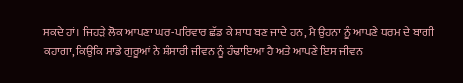ਸਕਦੇ ਹਾਂ। ਜਿਹੜੇ ਲੋਕ ਆਪਣਾ ਘਰ-ਪਰਿਵਾਰ ਛੱਡ ਕੇ ਸ਼ਾਧ ਬਣ ਜਾਦੇ ਹਨ, ਮੈ ਉਹਨਾ ਨੂੰ ਆਪਣੇ ਧਰਮ ਦੇ ਬਾਗੀ ਕਹਾਗਾ, ਕਿਉਕਿ ਸਾਡੇ ਗੁਰੂਆਂ ਨੇ ਸ਼ੰਸਾਰੀ ਜੀਵਨ ਨੂੰ ਹੰਢਾਇਆ ਹੈ ਅਤੇ ਆਪਣੇ ਇਸ ਜੀਵਨ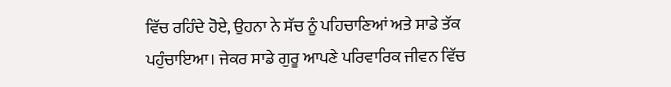ਵਿੱਚ ਰਹਿੰਦੇ ਹੋਏ, ਉਹਨਾ ਨੇ ਸੱਚ ਨੂੰ ਪਹਿਚਾਣਿਆਂ ਅਤੇ ਸਾਡੇ ਤੱਕ ਪਹੁੰਚਾਇਆ। ਜੇਕਰ ਸਾਡੇ ਗੁਰੂ ਆਪਣੇ ਪਰਿਵਾਰਿਕ ਜੀਵਨ ਵਿੱਚ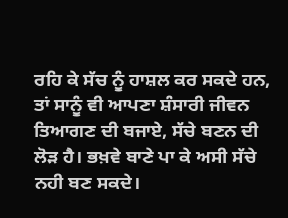ਰਹਿ ਕੇ ਸੱਚ ਨੂੰ ਹਾਸ਼ਲ ਕਰ ਸਕਦੇ ਹਨ, ਤਾਂ ਸਾਨੂੰ ਵੀ ਆਪਣਾ ਸ਼ੰਸਾਰੀ ਜੀਵਨ ਤਿਆਗਣ ਦੀ ਬਜਾਏ, ਸੱਚੇ ਬਣਨ ਦੀ ਲੋੜ ਹੈ। ਭਖ਼ਵੇ ਬਾਣੇ ਪਾ ਕੇ ਅਸੀ ਸੱਚੇ ਨਹੀ ਬਣ ਸਕਦੇ।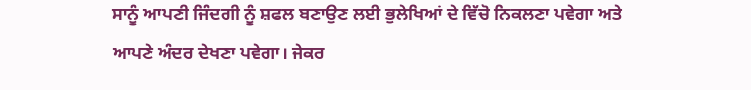ਸਾਨੂੰ ਆਪਣੀ ਜਿੰਦਗੀ ਨੂੰ ਸ਼ਫਲ ਬਣਾਉਣ ਲਈ ਭੁਲੇਖਿਆਂ ਦੇ ਵਿੱਚੋ ਨਿਕਲਣਾ ਪਵੇਗਾ ਅਤੇ ਆਪਣੇ ਅੰਦਰ ਦੇਖਣਾ ਪਵੇਗਾ। ਜੇਕਰ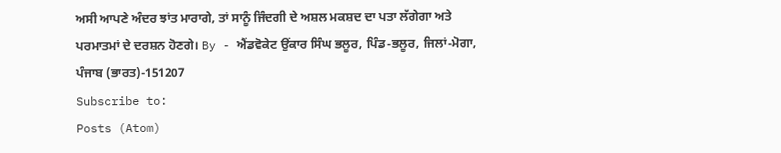ਅਸੀ ਆਪਣੇ ਅੰਦਰ ਝਾਂਤ ਮਾਰਾਗੇ, ਤਾਂ ਸਾਨੂੰ ਜਿੰਦਗੀ ਦੇ ਅਸ਼ਲ ਮਕਸ਼ਦ ਦਾ ਪਤਾ ਲੱਗੇਗਾ ਅਤੇ ਪਰਮਾਤਮਾਂ ਦੇ ਦਰਸ਼ਨ ਹੋਣਗੇ। By - ਐਂਡਵੋਕੇਟ ਉਂਕਾਰ ਸਿੰਘ ਭਲੂਰ, ਪਿੰਡ-ਭਲੂਰ, ਜਿਲਾਂ-ਮੋਗਾ, ਪੰਜਾਬ (ਭਾਰਤ)-151207
Subscribe to:
Posts (Atom)